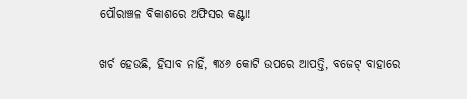ପୌରାଞ୍ଚଳ ବିକାଶରେ ଅଫିସର କଣ୍ଟା!

ଖର୍ଚ ହେଉଛି, ହିସାବ ନାହିଁ, ୩୪୬ କୋଟି ଉପରେ ଆପତ୍ତି, ବଜେଟ୍ ବାହାରେ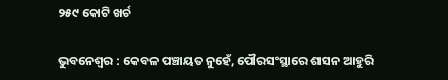୨୫୯ କୋଟି ଖର୍ଚ

ଭୁବନେଶ୍ବର : କେବଳ ପଞ୍ଚାୟତ ନୁହେଁ, ପୌରସଂସ୍ଥାରେ ଶାସନ ଆହୁରି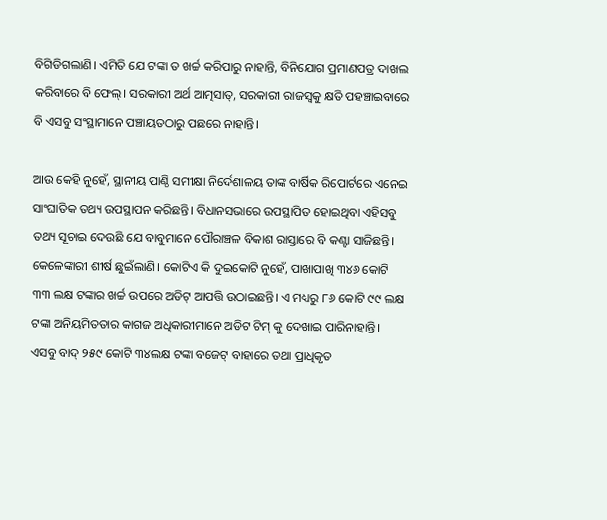ବିଗିଡିଗଲାଣି। ଏମିତି ଯେ ଟଙ୍କା ତ ଖର୍ଚ୍ଚ କରିପାରୁ ନାହାନ୍ତି, ବିନିଯୋଗ ପ୍ରମାଣପତ୍ର ଦାଖଲ କରିବାରେ ବି ଫେଲ୍‍। ସରକାରୀ ଅର୍ଥ ଆତ୍ମସାତ୍‍, ସରକାରୀ ରାଜସ୍ୱକୁ କ୍ଷତି ପହଞ୍ଚାଇବାରେ ବି ଏସବୁ ସଂସ୍ଥାମାନେ ପଞ୍ଚାୟତଠାରୁ ପଛରେ ନାହାନ୍ତି।

ଆଉ କେହି ନୁହେଁ, ସ୍ଥାନୀୟ ପାଣ୍ଠି ସମୀକ୍ଷା ନିର୍ଦେଶାଳୟ ତାଙ୍କ ବାର୍ଷିକ ରିପୋର୍ଟରେ ଏନେଇ ସାଂଘାତିକ ତଥ୍ୟ ଉପସ୍ଥାପନ କରିଛନ୍ତି। ବିଧାନସଭାରେ ଉପସ୍ଥାପିତ ହୋଇଥିବା ଏହିସବୁ ତଥ୍ୟ ସୂଚାଇ ଦେଉଛି ଯେ ବାବୁମାନେ ପୌରାଞ୍ଚଳ ବିକାଶ ରାସ୍ତାରେ ବି କଣ୍ଟା ସାଜିଛନ୍ତି। କେଳେଙ୍କାରୀ ଶୀର୍ଷ ଛୁଇଁଲାଣି। କୋଟିଏ କି ଦୁଇକୋଟି ନୁହେଁ, ପାଖାପାଖି ୩୪୬ କୋଟି ୩୩ ଲକ୍ଷ ଟଙ୍କାର ଖର୍ଚ୍ଚ ଉପରେ ଅଡିଟ୍‍ ଆପତ୍ତି ଉଠାଇଛନ୍ତି। ଏ ମଧ୍ୟରୁ ୮୬ କୋଟି ୯୯ ଲକ୍ଷ ଟଙ୍କା ଅନିୟମିତତାର କାଗଜ ଅଧିକାରୀମାନେ ଅଡିଟ ଟିମ୍ କୁ ଦେଖାଇ ପାରିନାହାନ୍ତି। ଏସବୁ ବାଦ୍‍ ୨୫୯ କୋଟି ୩୪ଲକ୍ଷ ଟଙ୍କା ବଜେଟ୍‍ ବାହାରେ ତଥା ପ୍ରାଧିକୃତ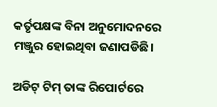କର୍ତୃପକ୍ଷଙ୍କ ବିନା ଅନୁମୋଦନରେ ମଞ୍ଜୁର ହୋଇଥିବା ଜଣାପଡିଛି।

ଅଡିଟ୍‍ ଟିମ୍‍ ତାଙ୍କ ରିପୋର୍ଟରେ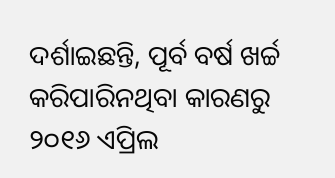ଦର୍ଶାଇଛନ୍ତି, ପୂର୍ବ ବର୍ଷ ଖର୍ଚ୍ଚ କରିପାରିନଥିବା କାରଣରୁ ୨୦୧୬ ଏପ୍ରିଲ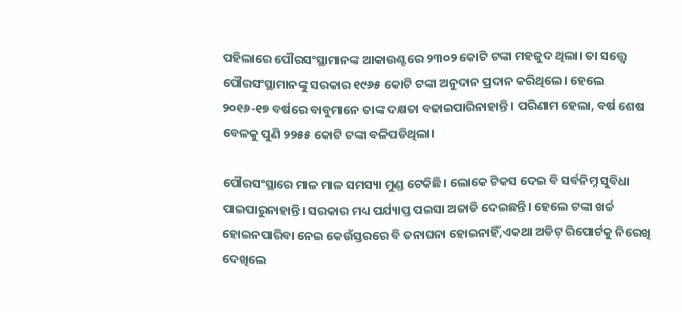ପହିଲାରେ ପୌରସଂସ୍ଥାମାନଙ୍କ ଆକାଉଣ୍ଟରେ ୨୩୦୨ କୋଟି ଟଙ୍କା ମହଜୁଦ ଥିଲା। ତା ସତ୍ତ୍ୱେ ପୌରସଂସ୍ଥାମାନଙ୍କୁ ସରକାର ୧୯୬୫ କୋଟି ଟଙ୍କା ଅନୁଦାନ ପ୍ରଦାନ କରିଥିଲେ। ହେଲେ ୨୦୧୬-୧୭ ବର୍ଷରେ ବାବୁମାନେ ତାଙ୍କ ଦକ୍ଷତା ବଢାଇପାରିନାହାନ୍ତି । ପରିଣାମ ହେଲା, ବର୍ଷ ଶେଷ ବେଳକୁ ପୁଣି ୨୨୫୫ କୋଟି ଟଙ୍କା ବଳିପଡିଥିଲା।

ପୌରସଂସ୍ଥାରେ ମାଳ ମାଳ ସମସ୍ୟା ମୁଣ୍ଡ ଟେକିଛି। ଲୋକେ ଟିକସ ଦେଇ ବି ସର୍ବନିମ୍ନ ସୁବିଧା ପାଇପାରୁନାହାନ୍ତି। ସରକାର ମଧ୍ୟ ପର୍ଯ୍ୟାପ୍ତ ପଇସା ଅଜାଡି ଦେଇଛନ୍ତି। ହେଲେ ଟଙ୍କା ଖର୍ଚ୍ଚ ହୋଇନପାରିବା ନେଇ କେଉଁସ୍ତରରେ ବି ତନାଘନା ହୋଇନାହିଁ,ଏକଥା ଅଡିଟ୍‍ ରିପୋର୍ଟକୁ ନିରେଖି ଦେଖିଲେ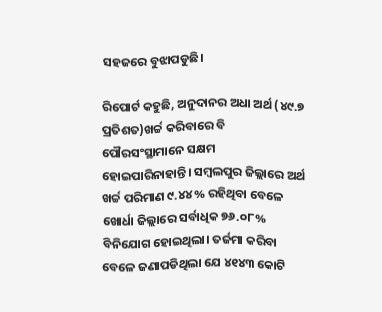ସହଜରେ ବୁଝାପଡୁଛି।

ରିପୋର୍ଟ କହୁଛି, ଅନୁଦାନର ଅଧା ଅର୍ଥ (୪୯.୭ ପ୍ରତିଶତ)ଖର୍ଚ୍ଚ କରିବାରେ ବି ପୌରସଂସ୍ଥାମାନେ ସକ୍ଷମ ହୋଇପାରିନାହାନ୍ତି। ସମ୍ୱଲପୁର ଜିଲ୍ଲାରେ ଅର୍ଥ ଖର୍ଚ୍ଚ ପରିମାଣ ୯.୪୪% ରହିଥିବା ବେଳେ ଖୋର୍ଧା ଜିଲ୍ଲାରେ ସର୍ବାଧିକ ୭୬.୦୮% ବିନିଯୋଗ ହୋଇଥିଲା। ତର୍ଜମା କରିବା ବେଳେ ଜଣାପଡିଥିଲା ଯେ ୪୧୪୩ କୋଟି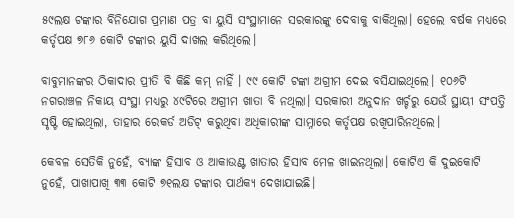୫୯ଲକ୍ଷ ଟଙ୍କାର ବିନିଯୋଗ ପ୍ରମାଣ ପତ୍ର ବା ୟୁସି ସଂସ୍ଥାମାନେ ସରକାରଙ୍କୁ ଦେବାକୁ ବାକିଥିଲା। ହେଲେ ବର୍ଷକ ମଧ୍ୟରେ କର୍ତୃପକ୍ଷ ୭୮୬ କୋଟି ଟଙ୍କାର ୟୁସି ଦାଖଲ କରିଥିଲେ।

ବାବୁମାନଙ୍କର ଠିକାଦାର ପ୍ରୀତି ବି କିଛି କମ୍‍ ନାହିଁ । ୯୯ କୋଟି ଟଙ୍କା ଅଗ୍ରୀମ ଦେଇ ବସିଯାଇଥିଲେ। ୧୦୬ଟି ନଗରାଞ୍ଚଳ ନିକାୟ ସଂସ୍ଥା ମଧ୍ୟରୁ ୪୯ଟିରେ ଅଗ୍ରୀମ ଖାତା ବି ନଥିଲା। ସରକାରୀ ଅନୁଦାନ ଖର୍ଚ୍ଚରୁ ଯେଉଁ ସ୍ଥାୟୀ ସଂପତ୍ତି ସୃଷ୍ଟି ହୋଇଥିଲା, ତାହାର ରେକର୍ଡ ଅଡିଟ୍ କରୁଥିବା ଅଧିକାରୀଙ୍କ ସାମ୍ନାରେ କର୍ତୃପକ୍ଷ ରଖିପାରିନଥିଲେ।

କେବଳ ସେତିକି ନୁହେଁ, ବ୍ୟାଙ୍କ ହିସାବ ଓ ଆକାଉଣ୍ଟ ଖାତାର ହିସାବ ମେଳ ଖାଇନଥିଲା। କୋଟିଏ କି ଦୁଇକୋଟି ନୁହେଁ, ପାଖାପାଖି ୩୩ କୋଟି ୭୧ଲକ୍ଷ ଟଙ୍କାର ପାର୍ଥକ୍ୟ ଦେଖାଯାଇଛି।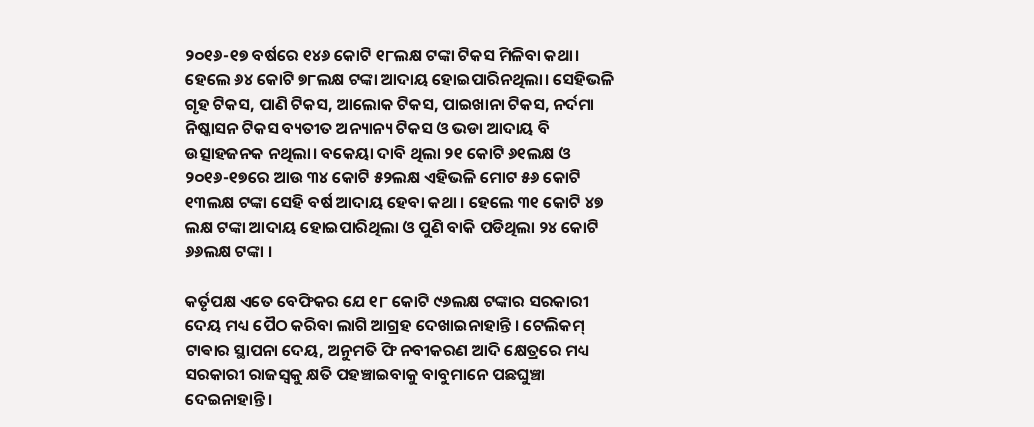୨୦୧୬-୧୭ ବର୍ଷରେ ୧୪୬ କୋଟି ୧୮ଲକ୍ଷ ଟଙ୍କା ଟିକସ ମିଳିବା କଥା। ହେଲେ ୬୪ କୋଟି ୭୮ଲକ୍ଷ ଟଙ୍କା ଆଦାୟ ହୋଇପାରିନଥିଲା। ସେହିଭଳି ଗୃହ ଟିକସ, ପାଣି ଟିକସ, ଆଲୋକ ଟିକସ, ପାଇଖାନା ଟିକସ, ନର୍ଦମା ନିଷ୍କାସନ ଟିକସ ବ୍ୟତୀତ ଅନ୍ୟାନ୍ୟ ଟିକସ ଓ ଭଡା ଆଦାୟ ବି ଉତ୍ସାହଜନକ ନଥିଲା। ବକେୟା ଦାବି ଥିଲା ୨୧ କୋଟି ୬୧ଲକ୍ଷ ଓ ୨୦୧୬-୧୭ରେ ଆଉ ୩୪ କୋଟି ୫୨ଲକ୍ଷ ଏହିଭଳି ମୋଟ ୫୬ କୋଟି ୧୩ଲକ୍ଷ ଟଙ୍କା ସେହି ବର୍ଷ ଆଦାୟ ହେବା କଥା । ହେଲେ ୩୧ କୋଟି ୪୭ ଲକ୍ଷ ଟଙ୍କା ଆଦାୟ ହୋଇପାରିଥିଲା ଓ ପୁଣି ବାକି ପଡିଥିଲା ୨୪ କୋଟି ୬୬ଲକ୍ଷ ଟଙ୍କା ।

କର୍ତୃପକ୍ଷ ଏତେ ବେଫିକର ଯେ ୧୮ କୋଟି ୯୬ଲକ୍ଷ ଟଙ୍କାର ସରକାରୀ ଦେୟ ମଧ୍ୟ ପୈଠ କରିବା ଲାଗି ଆଗ୍ରହ ଦେଖାଇନାହାନ୍ତି । ଟେଲିକମ୍‍ ଟାଵାର ସ୍ଥାପନା ଦେୟ, ଅନୁମତି ଫି ନବୀକରଣ ଆଦି କ୍ଷେତ୍ରରେ ମଧ୍ୟ ସରକାରୀ ରାଜସ୍ୱକୁ କ୍ଷତି ପହଞ୍ଚାଇବାକୁ ବାବୁମାନେ ପଛଘୁଞ୍ଚା ଦେଇନାହାନ୍ତି।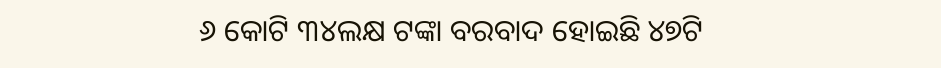୬ କୋଟି ୩୪ଲକ୍ଷ ଟଙ୍କା ବରବାଦ ହୋଇଛି ୪୭ଟି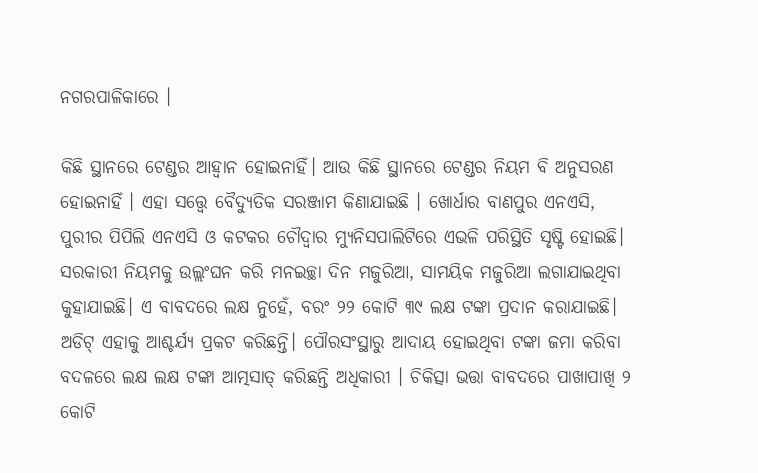ନଗରପାଳିକାରେ ।

କିଛି ସ୍ଥାନରେ ଟେଣ୍ଡର ଆହ୍ୱାନ ହୋଇନାହିଁ। ଆଉ କିଛି ସ୍ଥାନରେ ଟେଣ୍ଡର ନିୟମ ବି ଅନୁସରଣ ହୋଇନାହିଁ । ଏହା ସତ୍ତ୍ୱେ ବୈଦ୍ୟୁତିକ ସରଞ୍ଜାମ କିଣାଯାଇଛି । ଖୋର୍ଧାର ବାଣପୁର ଏନଏସି, ପୁରୀର ପିପିଲି ଏନଏସି ଓ କଟକର ଚୌଦ୍ୱାର ମ୍ୟୁନିସପାଲିଟିରେ ଏଭଳି ପରିସ୍ଥିତି ସୃଷ୍ଟି ହୋଇଛି। ସରକାରୀ ନିୟମକୁ ଉଲ୍ଲଂଘନ କରି ମନଇଚ୍ଛା ଦିନ ମଜୁରିଆ, ସାମୟିକ ମଜୁରିଆ ଲଗାଯାଇଥିବା କୁହାଯାଇଛି। ଏ ବାବଦରେ ଲକ୍ଷ ନୁହେଁ, ବରଂ ୨୨ କୋଟି ୩୯ ଲକ୍ଷ ଟଙ୍କା ପ୍ରଦାନ କରାଯାଇଛି। ଅଡିଟ୍ ଏହାକୁ ଆଶ୍ଚର୍ଯ୍ୟ ପ୍ରକଟ କରିଛନ୍ତି। ପୌରସଂସ୍ଥାରୁ ଆଦାୟ ହୋଇଥିବା ଟଙ୍କା ଜମା କରିବା ବଦଳରେ ଲକ୍ଷ ଲକ୍ଷ ଟଙ୍କା ଆତ୍ମସାତ୍‍ କରିଛନ୍ତି ଅଧିକାରୀ । ଚିକିତ୍ସା ଭତ୍ତା ବାବଦରେ ପାଖାପାଖି ୨ କୋଟି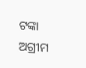ଟଙ୍କା ଅଗ୍ରୀମ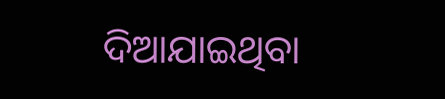ଦିଆଯାଇଥିବା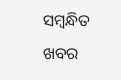ସମ୍ବନ୍ଧିତ ଖବର